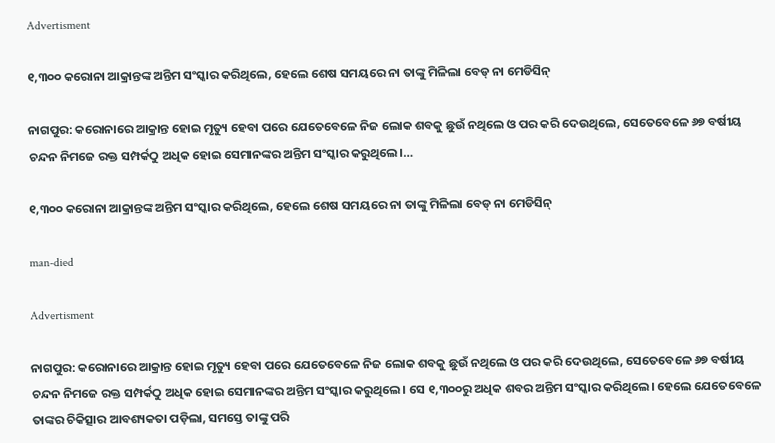Advertisment

୧,୩୦୦ କରୋନା ଆକ୍ରାନ୍ତଙ୍କ ଅନ୍ତିମ ସଂସ୍କାର କରିଥିଲେ, ହେଲେ ଶେଷ ସମୟରେ ନା ତାଙ୍କୁ ମିଳିଲା ବେଡ୍‌ ନା ମେଡିସିନ୍‌

ନାଗପୁର: କରୋନାରେ ଆକ୍ରାନ୍ତ ହୋଇ ମୃତ୍ୟୁ ହେବା ପରେ ଯେତେବେଳେ ନିଜ ଲୋକ ଶବକୁ ଛୁଉଁ ନଥିଲେ ଓ ପର କରି ଦେଉଥିଲେ, ସେତେବେଳେ ୬୭ ବର୍ଷୀୟ ଚନ୍ଦନ ନିମଜେ ରକ୍ତ ସମ୍ପର୍କଠୁ ଅଧିକ ହୋଇ ସେମାନଙ୍କର ଅନ୍ତିମ ସଂସ୍କାର କରୁଥିଲେ।…

୧,୩୦୦ କରୋନା ଆକ୍ରାନ୍ତଙ୍କ ଅନ୍ତିମ ସଂସ୍କାର କରିଥିଲେ, ହେଲେ ଶେଷ ସମୟରେ ନା ତାଙ୍କୁ ମିଳିଲା ବେଡ୍‌ ନା ମେଡିସିନ୍‌

man-died

Advertisment

ନାଗପୁର: କରୋନାରେ ଆକ୍ରାନ୍ତ ହୋଇ ମୃତ୍ୟୁ ହେବା ପରେ ଯେତେବେଳେ ନିଜ ଲୋକ ଶବକୁ ଛୁଉଁ ନଥିଲେ ଓ ପର କରି ଦେଉଥିଲେ, ସେତେବେଳେ ୬୭ ବର୍ଷୀୟ ଚନ୍ଦନ ନିମଜେ ରକ୍ତ ସମ୍ପର୍କଠୁ ଅଧିକ ହୋଇ ସେମାନଙ୍କର ଅନ୍ତିମ ସଂସ୍କାର କରୁଥିଲେ। ସେ ୧,୩୦୦ରୁ ଅଧିକ ଶବର ଅନ୍ତିମ ସଂସ୍କାର କରିଥିଲେ। ହେଲେ ଯେତେବେଳେ ତାଙ୍କର ଚିକିତ୍ସାର ଆବଶ୍ୟକତା ପଡ଼ିଲା, ସମସ୍ତେ ତାଙ୍କୁ ପରି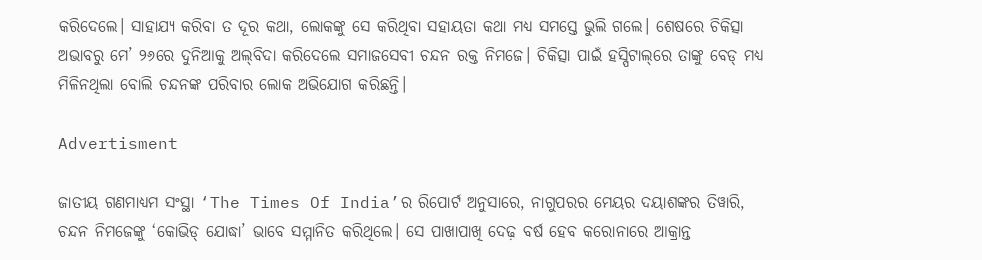କରିଦେଲେ। ସାହାଯ୍ୟ କରିବା ତ ଦୂର କଥା, ଲୋକଙ୍କୁ ସେ କରିଥିବା ସହାୟତା କଥା ମଧ୍ୟ ସମସ୍ତେ ଭୁଲି ଗଲେ। ଶେଷରେ ଚିକିତ୍ସା ଅଭାବରୁ ମେ’ ୨୬ରେ ଦୁନିଆକୁ ଅଲ୍‌ବିଦା କରିଦେଲେ ସମାଜସେବୀ ଚନ୍ଦନ ରକ୍ତ ନିମଜେ। ଚିକିତ୍ସା ପାଇଁ ହସ୍ପିଟାଲ୍‌ରେ ତାଙ୍କୁ ବେଡ୍‌ ମଧ୍ୟ ମିଳିନଥିଲା ବୋଲି ଚନ୍ଦନଙ୍କ ପରିବାର ଲୋକ ଅଭିଯୋଗ କରିଛନ୍ତି।

Advertisment

ଜାତୀୟ ଗଣମାଧ୍ୟମ ସଂସ୍ଥା ‘The Times Of India’ର ରିପୋର୍ଟ ଅନୁସାରେ, ନାଗୁପରର ମେୟର ଦୟାଶଙ୍କର ତିୱାରି, ଚନ୍ଦନ ନିମଜେଙ୍କୁ ‘କୋଭିଡ୍‌ ଯୋଦ୍ଧା’ ଭାବେ ସମ୍ମାନିତ କରିଥିଲେ। ସେ ପାଖାପାଖି ଦେଢ଼ ବର୍ଷ ହେବ କରୋନାରେ ଆକ୍ରାନ୍ତ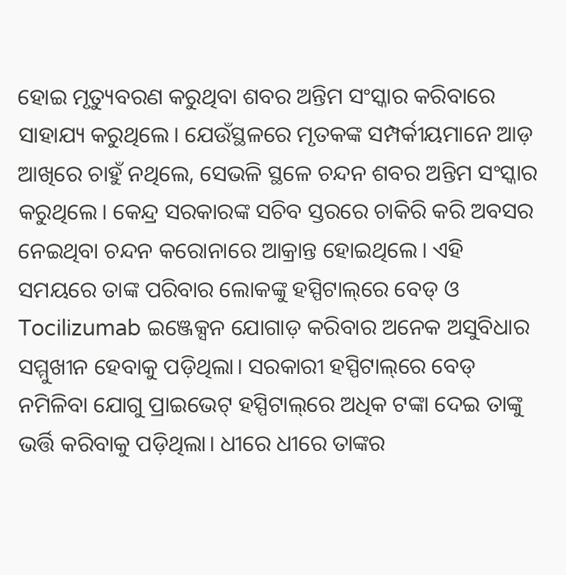ହୋଇ ମୃତ୍ୟୁବରଣ କରୁଥିବା ଶବର ଅନ୍ତିମ ସଂସ୍କାର କରିବାରେ ସାହାଯ୍ୟ କରୁଥିଲେ। ଯେଉଁସ୍ଥଳରେ ମୃତକଙ୍କ ସମ୍ପର୍କୀୟମାନେ ଆଡ଼ ଆଖିରେ ଚାହୁଁ ନଥିଲେ, ସେଭଳି ସ୍ଥଳେ ଚନ୍ଦନ ଶବର ଅନ୍ତିମ ସଂସ୍କାର କରୁଥିଲେ। କେନ୍ଦ୍ର ସରକାରଙ୍କ ସଚିବ ସ୍ତରରେ ଚାକିରି କରି ଅବସର ନେଇଥିବା ଚନ୍ଦନ କରୋନାରେ ଆକ୍ରାନ୍ତ ହୋଇଥିଲେ। ଏହି ସମୟରେ ତାଙ୍କ ପରିବାର ଲୋକଙ୍କୁ ହସ୍ପିଟାଲ୍‌ରେ ବେଡ୍‌ ଓ Tocilizumab ଇଞ୍ଜେକ୍ସନ ଯୋଗାଡ଼ କରିବାର ଅନେକ ଅସୁବିଧାର ସମ୍ମୁଖୀନ ହେବାକୁ ପଡ଼ିଥିଲା। ସରକାରୀ ହସ୍ପିଟାଲ୍‌ରେ ବେଡ୍‌ ନମିଳିବା ଯୋଗୁ ପ୍ରାଇଭେଟ୍‌ ହସ୍ପିଟାଲ୍‌ରେ ଅଧିକ ଟଙ୍କା ଦେଇ ତାଙ୍କୁ ଭର୍ତ୍ତି କରିବାକୁ ପଡ଼ିଥିଲା। ଧୀରେ ଧୀରେ ତାଙ୍କର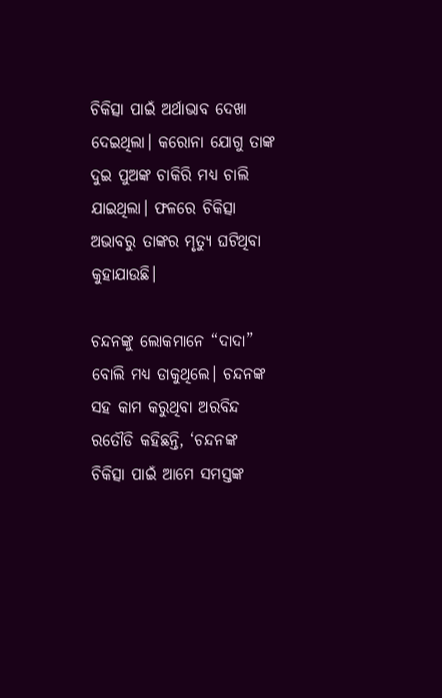ଚିକିତ୍ସା ପାଇଁ ଅର୍ଥାଭାବ ଦେଖା ଦେଇଥିଲା। କରୋନା ଯୋଗୁ ତାଙ୍କ ଦୁଇ ପୁଅଙ୍କ ଚାକିରି ମଧ୍ୟ ଚାଲି ଯାଇଥିଲା। ଫଳରେ ଚିକିତ୍ସା ଅଭାବରୁ ତାଙ୍କର ମୃତ୍ୟୁ ଘଟିଥିବା କୁହାଯାଉଛି।

ଚନ୍ଦନଙ୍କୁ ଲୋକମାନେ “ଦାଦା” ବୋଲି ମଧ୍ୟ ଡାକୁଥିଲେ। ଚନ୍ଦନଙ୍କ ସହ କାମ କରୁଥିବା ଅରବିନ୍ଦ ରତୌଡି କହିଛନ୍ତି, ‘ଚନ୍ଦନଙ୍କ ଚିକିତ୍ସା ପାଇଁ ଆମେ ସମସ୍ତଙ୍କ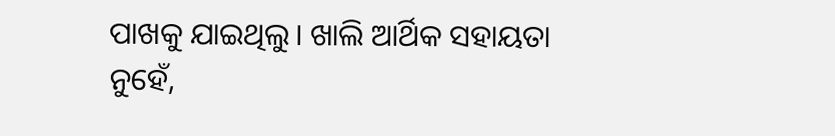ପାଖକୁ ଯାଇଥିଲୁ। ଖାଲି ଆର୍ଥିକ ସହାୟତା ନୁହେଁ,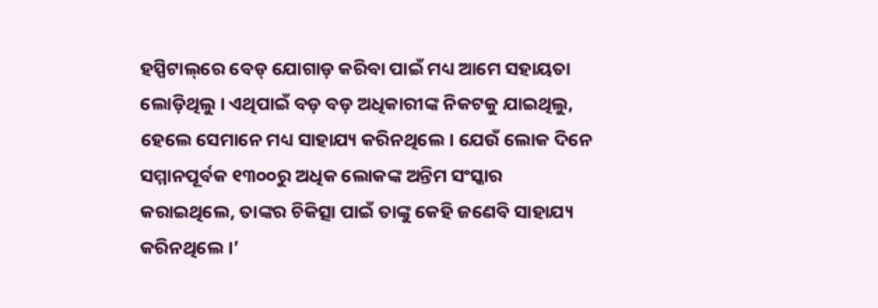ହସ୍ପିଟାଲ୍‌ରେ ବେଡ୍‌ ଯୋଗାଡ଼ କରିବା ପାଇଁ ମଧ୍ୟ ଆମେ ସହାୟତା ଲୋଡ଼ିଥିଲୁ। ଏଥିପାଇଁ ବଡ଼ ବଡ଼ ଅଧିକାରୀଙ୍କ ନିକଟକୁ ଯାଇଥିଲୁ, ହେଲେ ସେମାନେ ମଧ୍ୟ ସାହାଯ୍ୟ କରିନଥିଲେ। ଯେଉଁ ଲୋକ ଦିନେ ସମ୍ମାନପୂର୍ବକ ୧୩୦୦ରୁ ଅଧିକ ଲୋକଙ୍କ ଅନ୍ତିମ ସଂସ୍କାର କରାଇଥିଲେ, ତାଙ୍କର ଚିକିତ୍ସା ପାଇଁ ତାଙ୍କୁ କେହି ଜଣେବି ସାହାଯ୍ୟ କରିନଥିଲେ।’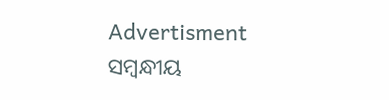Advertisment
ସମ୍ବନ୍ଧୀୟ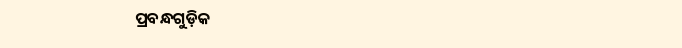ପ୍ରବନ୍ଧଗୁଡ଼ିକ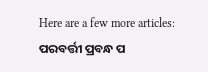Here are a few more articles:
ପରବର୍ତ୍ତୀ ପ୍ରବନ୍ଧ ପ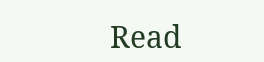Read